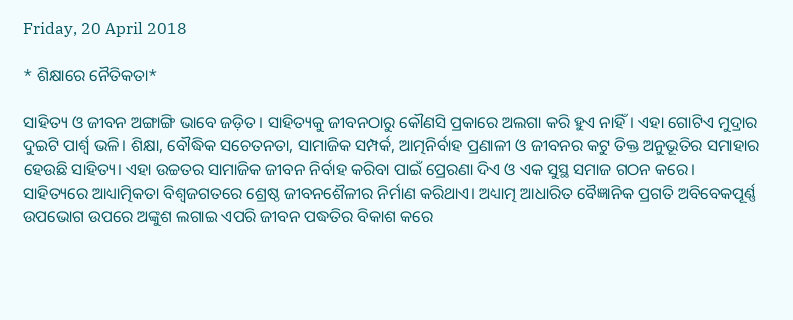Friday, 20 April 2018

* ଶିକ୍ଷାରେ ନୈତିକତା*

ସାହିତ୍ୟ ଓ ଜୀବନ ଅଙ୍ଗାଙ୍ଗି ଭାବେ ଜଡ଼ିତ। ସାହିତ୍ୟକୁ ଜୀବନଠାରୁ କୌଣସି ପ୍ରକାରେ ଅଲଗା କରି ହୁଏ ନାହିଁ। ଏହା ଗୋଟିଏ ମୁଦ୍ରାର ଦୁଇଟି ପାର୍ଶ୍ଵ ଭଳି। ଶିକ୍ଷା, ବୌଦ୍ଧିକ ସଚେତନତା, ସାମାଜିକ ସମ୍ପର୍କ, ଆତ୍ମନିର୍ବାହ ପ୍ରଣାଳୀ ଓ ଜୀବନର କଟୁ ତିକ୍ତ ଅନୁଭୂତିର ସମାହାର ହେଉଛି ସାହିତ୍ୟ। ଏହା ଉଚ୍ଚତର ସାମାଜିକ ଜୀବନ ନିର୍ବାହ କରିବା ପାଇଁ ପ୍ରେରଣା ଦିଏ ଓ ଏକ ସୁସ୍ଥ ସମାଜ ଗଠନ କରେ। ସାହିତ୍ୟରେ ଆଧ୍ୟାତ୍ମିକତା ବିଶ୍ୱଜଗତରେ ଶ୍ରେଷ୍ଠ ଜୀବନଶୈଳୀର ନିର୍ମାଣ କରିଥାଏ। ଅଧ୍ୟାତ୍ମ ଆଧାରିତ ବୈଜ୍ଞାନିକ ପ୍ରଗତି ଅବିବେକପୂର୍ଣ୍ଣ ଉପଭୋଗ ଉପରେ ଅଙ୍କୁଶ ଲଗାଇ ଏପରି ଜୀବନ ପଦ୍ଧତିର ବିକାଶ କରେ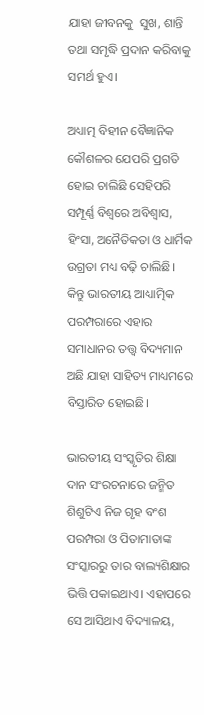ଯାହା ଜୀବନକୁ  ସୁଖ, ଶାନ୍ତି ତଥା ସମୃଦ୍ଧି ପ୍ରଦାନ କରିବାକୁ ସମର୍ଥ ହୁଏ।

ଅଧ୍ୟାତ୍ମ ବିହୀନ ବୈଜ୍ଞାନିକ କୌଶଳର ଯେପରି ପ୍ରଗତି ହୋଇ ଚାଲିଛି ସେହିପରି ସମ୍ପୂର୍ଣ୍ଣ ବିଶ୍ୱରେ ଅବିଶ୍ୱାସ, ହିଂସା, ଅନୈତିକତା ଓ ଧାର୍ମିକ ଉଗ୍ରତା ମଧ୍ୟ ବଢ଼ି ଚାଲିଛି। କିନ୍ତୁ ଭାରତୀୟ ଆଧ୍ୟାତ୍ମିକ ପରମ୍ପରାରେ ଏହାର ସମାଧାନର ତତ୍ତ୍ୱ ବିଦ୍ୟମାନ ଅଛି ଯାହା ସାହିତ୍ୟ ମାଧ୍ୟମରେ ବିସ୍ତାରିତ ହୋଇଛି।

ଭାରତୀୟ ସଂସ୍କୃତିର ଶିକ୍ଷା ଦାନ ସଂରଚନାରେ ଜନ୍ମିତ ଶିଶୁଟିଏ ନିଜ ଗୃହ ବଂଶ ପରମ୍ପରା ଓ ପିତାମାତାଙ୍କ ସଂସ୍କାରରୁ ତାର ବାଲ୍ୟଶିକ୍ଷାର ଭିତ୍ତି ପକାଇଥାଏ। ଏହାପରେ ସେ ଆସିଥାଏ ବିଦ୍ୟାଳୟ,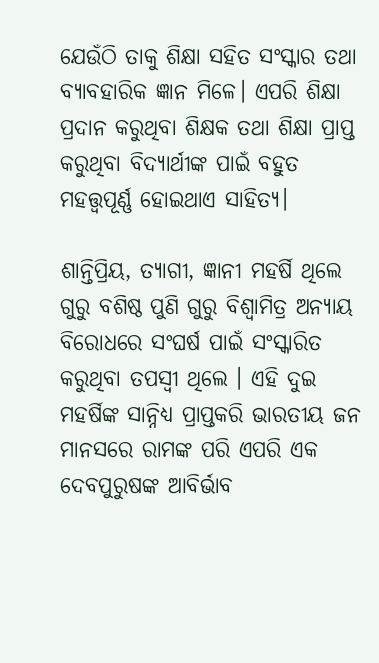ଯେଉଁଠି ତାକୁ ଶିକ୍ଷା ସହିତ ସଂସ୍କାର ତଥା ବ୍ୟାବହାରିକ ଜ୍ଞାନ ମିଳେ। ଏପରି ଶିକ୍ଷା ପ୍ରଦାନ କରୁଥିବା ଶିକ୍ଷକ ତଥା ଶିକ୍ଷା ପ୍ରାପ୍ତ କରୁଥିବା ବିଦ୍ୟାର୍ଥୀଙ୍କ ପାଇଁ ବହୁତ ମହତ୍ତ୍ୱପୂର୍ଣ୍ଣ ହୋଇଥାଏ ସାହିତ୍ୟ।

ଶାନ୍ତିପ୍ରିୟ, ତ୍ୟାଗୀ, ଜ୍ଞାନୀ ମହର୍ଷି ଥିଲେ ଗୁରୁ ବଶିଷ୍ଠ ପୁଣି ଗୁରୁ ବିଶ୍ଵାମିତ୍ର ଅନ୍ୟାୟ ବିରୋଧରେ ସଂଘର୍ଷ ପାଇଁ ସଂସ୍କାରିତ କରୁଥିବା ତପସ୍ୱୀ ଥିଲେ । ଏହି ଦୁଇ ମହର୍ଷିଙ୍କ ସାନ୍ନିଧ୍ୟ ପ୍ରାପ୍ତକରି ଭାରତୀୟ ଜନ ମାନସରେ ରାମଙ୍କ ପରି ଏପରି ଏକ ଦେବପୁରୁଷଙ୍କ ଆବିର୍ଭାବ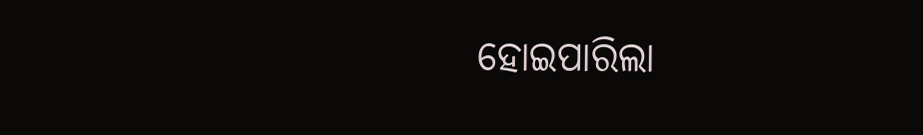ହୋଇପାରିଲା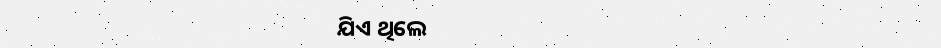ଯିଏ ଥିଲେ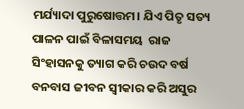ମର୍ଯ୍ୟାଦା ପୁରୁଷୋତ୍ତମ। ଯିଏ ପିତୃ ସତ୍ୟ ପାଳନ ପାଇଁ ବିଳାସମୟ  ରାଜ ସିଂହାସନକୁ ତ୍ୟାଗ କରି ଚଉଦ ବର୍ଷ ବନବାସ ଜୀବନ ସ୍ୱୀକାର କରି ଅସୁର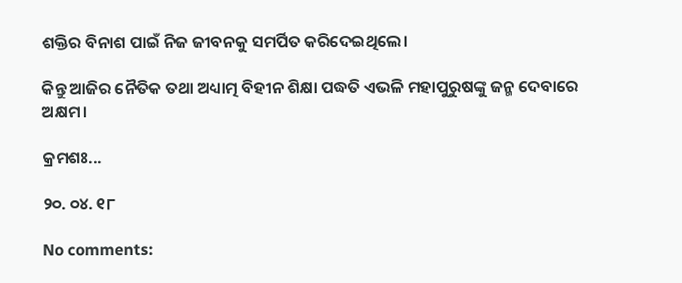ଶକ୍ତିର ବିନାଶ ପାଇଁ ନିଜ ଜୀବନକୁ ସମର୍ପିତ କରିଦେଇଥିଲେ।

କିନ୍ତୁ ଆଜିର ନୈତିକ ତଥା ଅଧ୍ୟାତ୍ମ ବିହୀନ ଶିକ୍ଷା ପଦ୍ଧତି ଏଭଳି ମହାପୁରୁଷଙ୍କୁ ଜନ୍ମ ଦେବାରେ ଅକ୍ଷମ।

କ୍ରମଶଃ...

୨୦. ୦୪. ୧୮

No comments: